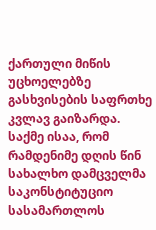ქართული მიწის უცხოელებზე გასხვისების საფრთხე კვლავ გაიზარდა. საქმე ისაა, რომ რამდენიმე დღის წინ სახალხო დამცველმა საკონსტიტუციო სასამართლოს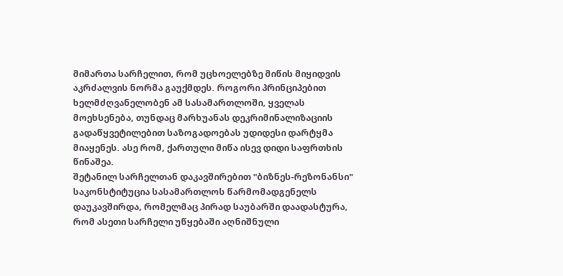მიმართა სარჩელით, რომ უცხოელებზე მიწის მიყიდვის აკრძალვის ნორმა გაუქმდეს. როგორი პრინციპებით ხელმძღვანელობენ ამ სასამართლოში, ყველას მოეხსენება, თუნდაც მარხუანას დეკრიმინალიზაციის გადაწყვეტილებით საზოგადოებას უდიდესი დარტყმა მიაყენეს. ასე რომ, ქართული მიწა ისევ დიდი საფრთხის წინაშეა.
შეტანილ სარჩელთან დაკავშირებით "ბიზნეს-რეზონანსი" საკონსტიტუცია სასამართლოს წარმომადგენელს დაუკავშირდა, რომელმაც პირად საუბარში დაადასტურა, რომ ასეთი სარჩელი უწყებაში აღნიშნული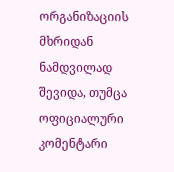ორგანიზაციის მხრიდან ნამდვილად შევიდა, თუმცა ოფიციალური კომენტარი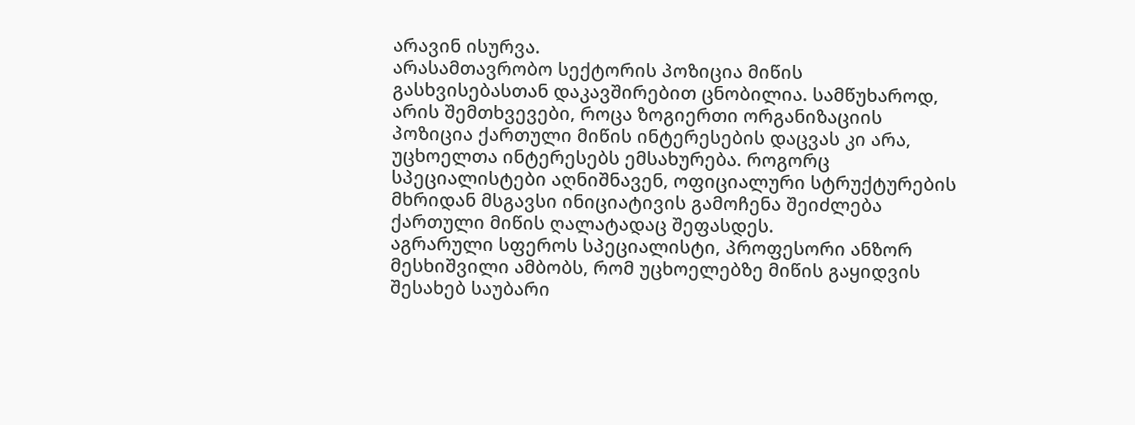არავინ ისურვა.
არასამთავრობო სექტორის პოზიცია მიწის გასხვისებასთან დაკავშირებით ცნობილია. სამწუხაროდ, არის შემთხვევები, როცა ზოგიერთი ორგანიზაციის პოზიცია ქართული მიწის ინტერესების დაცვას კი არა, უცხოელთა ინტერესებს ემსახურება. როგორც სპეციალისტები აღნიშნავენ, ოფიციალური სტრუქტურების მხრიდან მსგავსი ინიციატივის გამოჩენა შეიძლება ქართული მიწის ღალატადაც შეფასდეს.
აგრარული სფეროს სპეციალისტი, პროფესორი ანზორ მესხიშვილი ამბობს, რომ უცხოელებზე მიწის გაყიდვის შესახებ საუბარი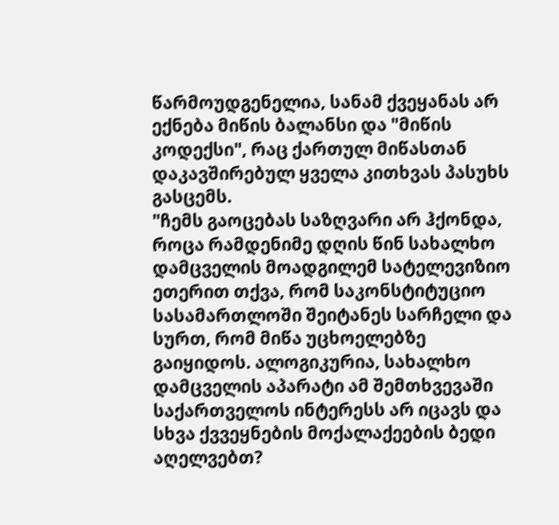წარმოუდგენელია, სანამ ქვეყანას არ ექნება მიწის ბალანსი და "მიწის კოდექსი", რაც ქართულ მიწასთან დაკავშირებულ ყველა კითხვას პასუხს გასცემს.
"ჩემს გაოცებას საზღვარი არ ჰქონდა, როცა რამდენიმე დღის წინ სახალხო დამცველის მოადგილემ სატელევიზიო ეთერით თქვა, რომ საკონსტიტუციო სასამართლოში შეიტანეს სარჩელი და სურთ, რომ მიწა უცხოელებზე გაიყიდოს. ალოგიკურია, სახალხო დამცველის აპარატი ამ შემთხვევაში საქართველოს ინტერესს არ იცავს და სხვა ქვვეყნების მოქალაქეების ბედი აღელვებთ?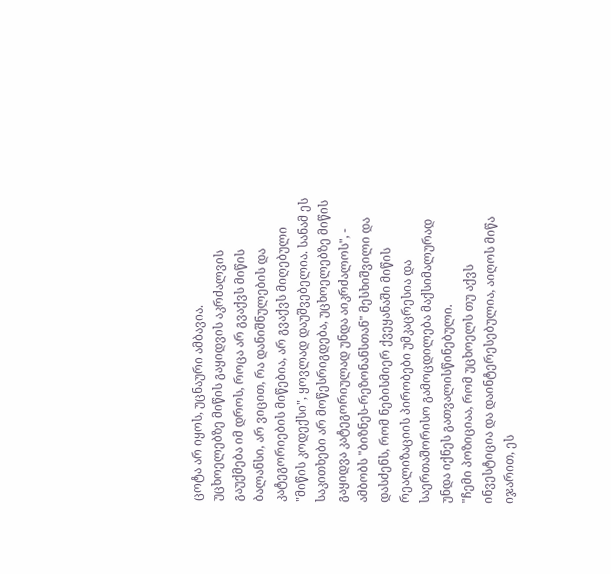ცოტა არ იყოს, უცნაური ამბავია.
უცხოელებზე მიწის გაყიდვის აკრძალვის გაუქმება იმ დროს, როცა არ გვაქვს მიწის ბალანსი, არ ვიცით, რა დანიშნულების და კატეგორიების მიწებია, არ გვაქვს მიღებული "მიწის კოდექსი", ყოვლად დაუშვებელია. სანამ ეს საკითხები არ მოწესრიგდება, უცხოელებზე მიწის გაყიდვა კატეგორიულად უნდა აიკრძალოს", - ამბობს "ბიზნეს-რეზონანსთან" მესხიშვილი და დასძენს, რომ ნებისმიერ ქვეყანაში მიწის რეალიზაციის პირობები უმკაცრესია და საერთაშორისო გამოცდილება მაქსიმალურად უნდა იქნეს გათვალისწინებული.
"ჩემი პოზიციაა, რომ უცხოელს თუ აქვს ინვესტიცია და დაინტერესებულია, აიღოს მიწა იჯარით, ეს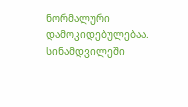ნორმალური დამოკიდებულებაა. სინამდვილეში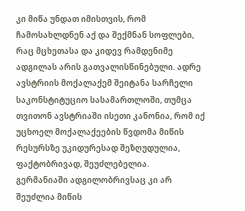კი მიწა უნდათ იმისთვის, რომ ჩამოსახლდნენ აქ და შექმნან სოფლები, რაც მცხეთასა და კიდევ რამდენიმე ადგილას არის გათვალისწინებული. ადრე ავსტრიის მოქალაქემ შეიტანა სარჩელი საკონსტიტუციო სასამართლოში, თუმცა თვითონ ავსტრიაში ისეთი კანონია, რომ იქ უცხოელ მოქალაქეების წვდომა მიწის რესურსზე უკიდურესად შეზღუდულია, ფაქტობრივად, შეუძლებელია.
გერმანიაში ადგილობრივსაც კი არ შეუძლია მიწის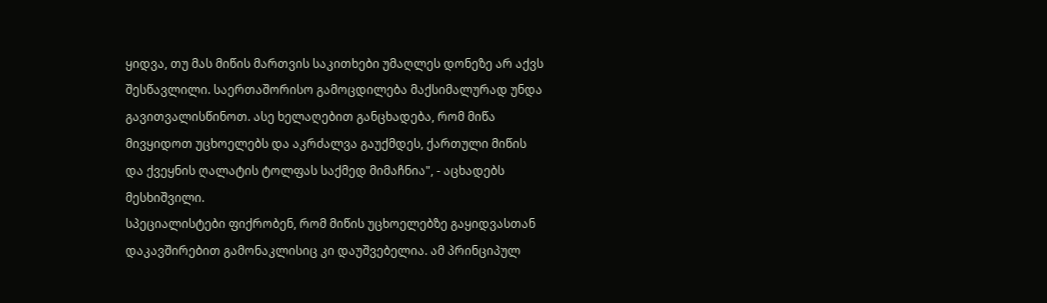ყიდვა, თუ მას მიწის მართვის საკითხები უმაღლეს დონეზე არ აქვს შესწავლილი. საერთაშორისო გამოცდილება მაქსიმალურად უნდა გავითვალისწინოთ. ასე ხელაღებით განცხადება, რომ მიწა მივყიდოთ უცხოელებს და აკრძალვა გაუქმდეს, ქართული მიწის და ქვეყნის ღალატის ტოლფას საქმედ მიმაჩნია", - აცხადებს მესხიშვილი.
სპეციალისტები ფიქრობენ, რომ მიწის უცხოელებზე გაყიდვასთან დაკავშირებით გამონაკლისიც კი დაუშვებელია. ამ პრინციპულ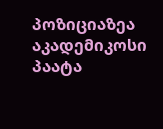პოზიციაზეა აკადემიკოსი პაატა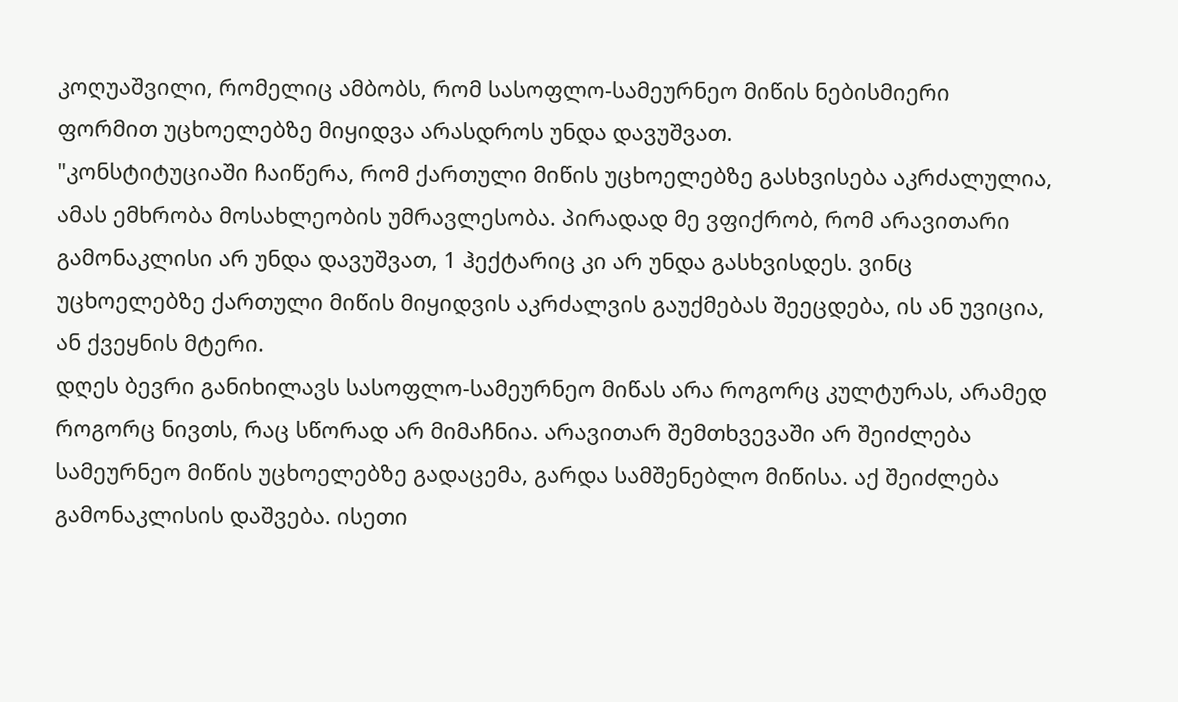კოღუაშვილი, რომელიც ამბობს, რომ სასოფლო-სამეურნეო მიწის ნებისმიერი ფორმით უცხოელებზე მიყიდვა არასდროს უნდა დავუშვათ.
"კონსტიტუციაში ჩაიწერა, რომ ქართული მიწის უცხოელებზე გასხვისება აკრძალულია, ამას ემხრობა მოსახლეობის უმრავლესობა. პირადად მე ვფიქრობ, რომ არავითარი გამონაკლისი არ უნდა დავუშვათ, 1 ჰექტარიც კი არ უნდა გასხვისდეს. ვინც უცხოელებზე ქართული მიწის მიყიდვის აკრძალვის გაუქმებას შეეცდება, ის ან უვიცია, ან ქვეყნის მტერი.
დღეს ბევრი განიხილავს სასოფლო-სამეურნეო მიწას არა როგორც კულტურას, არამედ როგორც ნივთს, რაც სწორად არ მიმაჩნია. არავითარ შემთხვევაში არ შეიძლება სამეურნეო მიწის უცხოელებზე გადაცემა, გარდა სამშენებლო მიწისა. აქ შეიძლება გამონაკლისის დაშვება. ისეთი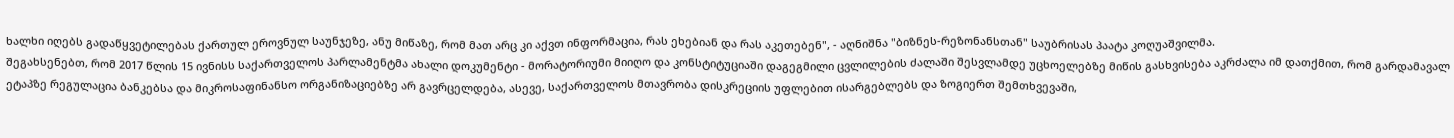ხალხი იღებს გადაწყვეტილებას ქართულ ეროვნულ საუნჯეზე, ანუ მიწაზე, რომ მათ არც კი აქვთ ინფორმაცია, რას ეხებიან და რას აკეთებენ", - აღნიშნა "ბიზნეს-რეზონანსთან" საუბრისას პაატა კოღუაშვილმა.
შეგახსენებთ, რომ 2017 წლის 15 ივნისს საქართველოს პარლამენტმა ახალი დოკუმენტი - მორატორიუმი მიიღო და კონსტიტუციაში დაგეგმილი ცვლილების ძალაში შესვლამდე უცხოელებზე მიწის გასხვისება აკრძალა იმ დათქმით, რომ გარდამავალ ეტაპზე რეგულაცია ბანკებსა და მიკროსაფინანსო ორგანიზაციებზე არ გავრცელდება, ასევე, საქართველოს მთავრობა დისკრეციის უფლებით ისარგებლებს და ზოგიერთ შემთხვევაში,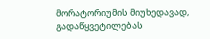მორატორიუმის მიუხედავად, გადაწყვეტილებას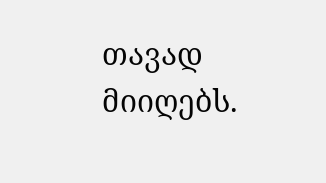თავად მიიღებს.